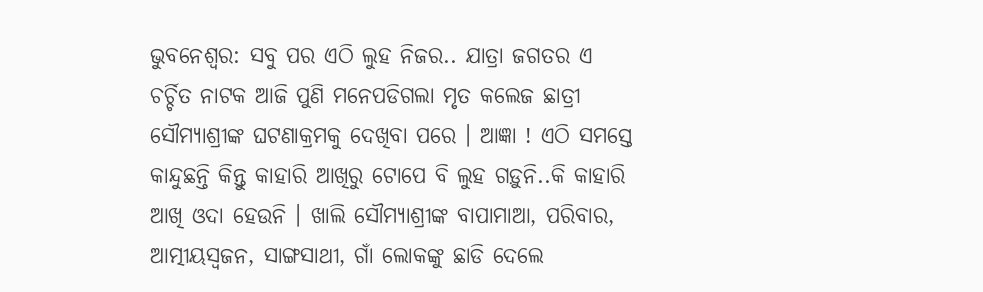ଭୁବନେଶ୍ବର: ସବୁ ପର ଏଠି ଲୁହ ନିଜର.. ଯାତ୍ରା ଜଗତର ଏ ଚର୍ଚ୍ଚିତ ନାଟକ ଆଜି ପୁଣି ମନେପଡିଗଲା ମୃତ କଲେଜ ଛାତ୍ରୀ ସୌମ୍ୟାଶ୍ରୀଙ୍କ ଘଟଣାକ୍ରମକୁ ଦେଖିବା ପରେ । ଆଜ୍ଞା ! ଏଠି ସମସ୍ତେ କାନ୍ଦୁଛନ୍ତି କିନ୍ତୁ କାହାରି ଆଖିରୁ ଟୋପେ ବି ଲୁହ ଗଡ଼ୁନି..କି କାହାରି ଆଖି ଓଦା ହେଉନି । ଖାଲି ସୌମ୍ୟାଶ୍ରୀଙ୍କ ବାପାମାଆ, ପରିବାର, ଆତ୍ମୀୟସ୍ବଜନ, ସାଙ୍ଗସାଥୀ, ଗାଁ ଲୋକଙ୍କୁ ଛାଡି ଦେଲେ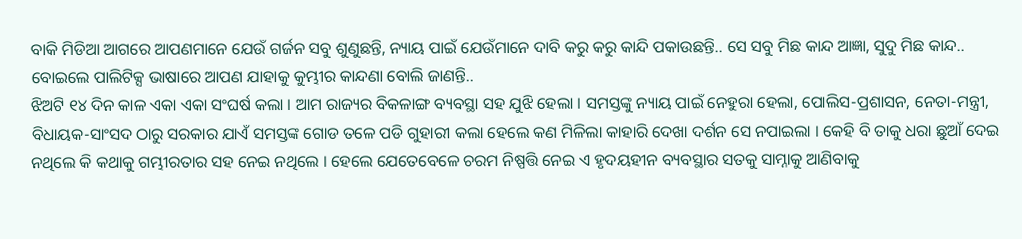ବାକି ମିଡିଆ ଆଗରେ ଆପଣମାନେ ଯେଉଁ ଗର୍ଜନ ସବୁ ଶୁଣୁଛନ୍ତି, ନ୍ୟାୟ ପାଇଁ ଯେଉଁମାନେ ଦାବି କରୁ କରୁ କାନ୍ଦି ପକାଉଛନ୍ତି.. ସେ ସବୁ ମିଛ କାନ୍ଦ ଆଜ୍ଞା, ସୁଦୁ ମିଛ କାନ୍ଦ.. ବୋଇଲେ ପାଲିଟିକ୍ସ ଭାଷାରେ ଆପଣ ଯାହାକୁ କୁମ୍ଭୀର କାନ୍ଦଣା ବୋଲି ଜାଣନ୍ତି..
ଝିଅଟି ୧୪ ଦିନ କାଳ ଏକା ଏକା ସଂଘର୍ଷ କଲା । ଆମ ରାଜ୍ୟର ବିକଳାଙ୍ଗ ବ୍ୟବସ୍ଥା ସହ ଯୁଝି ହେଲା । ସମସ୍ତଙ୍କୁ ନ୍ୟାୟ ପାଇଁ ନେହୁରା ହେଲା, ପୋଲିସ-ପ୍ରଶାସନ, ନେତା-ମନ୍ତ୍ରୀ, ବିଧାୟକ-ସାଂସଦ ଠାରୁ ସରକାର ଯାଏଁ ସମସ୍ତଙ୍କ ଗୋଡ ତଳେ ପଡି ଗୁହାରୀ କଲା ହେଲେ କଣ ମିଳିଲା କାହାରି ଦେଖା ଦର୍ଶନ ସେ ନପାଇଲା । କେହି ବି ତାକୁ ଧରା ଛୁଆଁ ଦେଇ ନଥିଲେ କି କଥାକୁ ଗମ୍ଭୀରତାର ସହ ନେଇ ନଥିଲେ । ହେଲେ ଯେତେବେଳେ ଚରମ ନିଷ୍ପତ୍ତି ନେଇ ଏ ହୃଦୟହୀନ ବ୍ୟବସ୍ଥାର ସତକୁ ସାମ୍ନାକୁ ଆଣିବାକୁ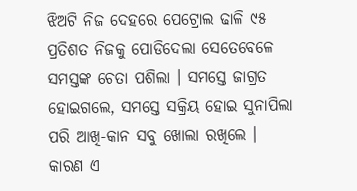ଝିଅଟି ନିଜ ଦେହରେ ପେଟ୍ରୋଲ ଢାଳି ୯୫ ପ୍ରତିଶତ ନିଜକୁ ପୋଡିଦେଲା ସେତେବେଳେ ସମସ୍ତଙ୍କ ଚେତା ପଶିଲା । ସମସ୍ତେ ଜାଗ୍ରତ ହୋଇଗଲେ, ସମସ୍ତେ ସକ୍ରିୟ ହୋଇ ସୁନାପିଲା ପରି ଆଖି-କାନ ସବୁ ଖୋଲା ରଖିଲେ । କାରଣ ଏ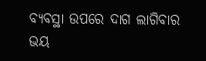ବ୍ୟବସ୍ଥା ଉପରେ ଦାଗ ଲାଗିବାର ଭୟ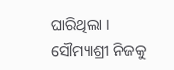ଘାରିଥିଲା ।
ସୌମ୍ୟାଶ୍ରୀ ନିଜକୁ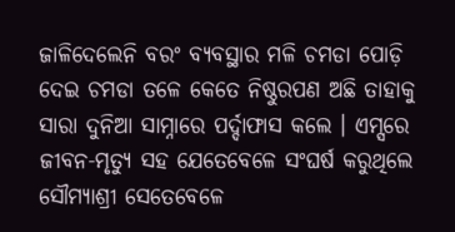ଜାଳିଦେଲେନି ବରଂ ବ୍ୟବସ୍ଥାର ମଳି ଚମଡା ପୋଡ଼ି ଦେଇ ଚମଡା ତଳେ କେତେ ନିଷ୍ଠୁରପଣ ଅଛି ତାହାକୁ ସାରା ଦୁନିଆ ସାମ୍ନାରେ ପର୍ଦ୍ଦାଫାସ କଲେ । ଏମ୍ସରେ ଜୀବନ-ମୃତ୍ୟୁ ସହ ଯେତେବେଳେ ସଂଘର୍ଷ କରୁଥିଲେ ସୌମ୍ୟାଶ୍ରୀ ସେତେବେଳେ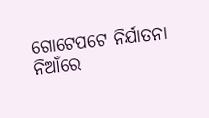ଗୋଟେପଟେ ନିର୍ଯାତନା ନିଆଁରେ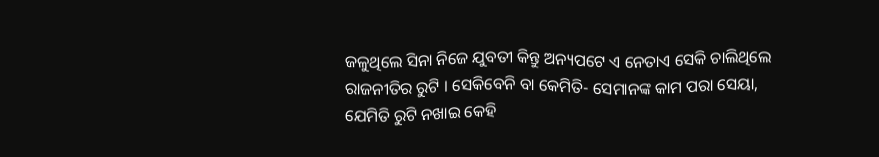ଜଳୁଥିଲେ ସିନା ନିଜେ ଯୁବତୀ କିନ୍ତୁ ଅନ୍ୟପଟେ ଏ ନେତାଏ ସେକି ଚାଲିଥିଲେ ରାଜନୀତିର ରୁଟି । ସେକିବେନି ବା କେମିତି- ସେମାନଙ୍କ କାମ ପରା ସେୟା, ଯେମିତି ରୁଟି ନଖାଇ କେହି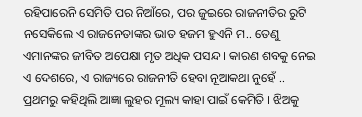ରହିପାରେନି ସେମିତି ପର ନିଆଁରେ, ପର ଜୁଇରେ ରାଜନୀତିର ରୁଟି ନସେକିଲେ ଏ ରାଜନେତାଙ୍କର ଭାତ ହଜମ ହୁଏନି ମ.. ତେଣୁ ଏମାନଙ୍କର ଜୀବିତ ଅପେକ୍ଷା ମୃତ ଅଧିକ ପସନ୍ଦ । କାରଣ ଶବକୁ ନେଇ ଏ ଦେଶରେ, ଏ ରାଜ୍ୟରେ ରାଜନୀତି ହେବା ନୂଆକଥା ନୁହେଁ ..
ପ୍ରଥମରୁ କହିଥିଲି ଆଜ୍ଞା ଲୁହର ମୂଲ୍ୟ କାହା ପାଇଁ କେମିତି । ଝିଅକୁ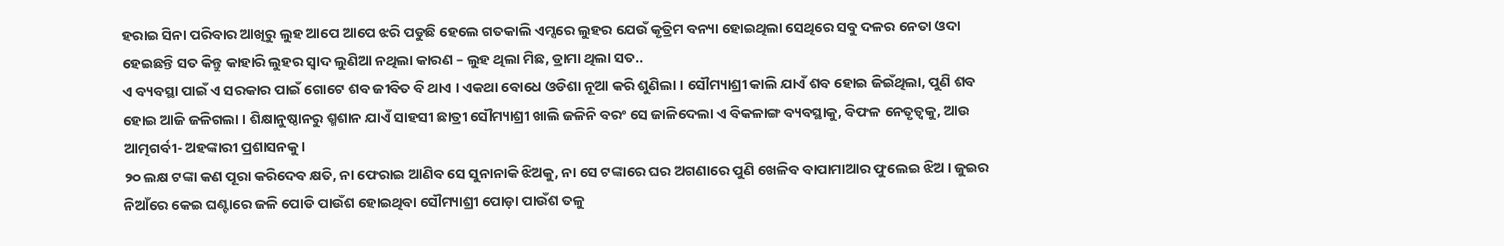ହରାଇ ସିନା ପରିବାର ଆଖିରୁ ଲୁହ ଆପେ ଆପେ ଝରି ପଡୁଛି ହେଲେ ଗତକାଲି ଏମ୍ସରେ ଲୁହର ଯେଉଁ କୃତ୍ରିମ ବନ୍ୟା ହୋଇଥିଲା ସେଥିରେ ସବୁ ଦଳର ନେତା ଓଦା ହେଇଛନ୍ତି ସତ କିନ୍ତୁ କାହାରି ଲୁହର ସ୍ବାଦ ଲୁଣିଆ ନଥିଲା କାରଣ – ଲୁହ ଥିଲା ମିଛ, ଡ୍ରାମା ଥିଲା ସତ..
ଏ ବ୍ୟବସ୍ଥା ପାଇଁ ଏ ସରକାର ପାଇଁ ଗୋଟେ ଶବ ଜୀବିତ ବି ଥାଏ । ଏକଥା ବୋଧେ ଓଡିଶା ନୂଆ କରି ଶୁଣିଲା । ସୌମ୍ୟାଶ୍ରୀ କାଲି ଯାଏଁ ଶବ ହୋଇ ଜିଇଁଥିଲା, ପୁଣି ଶବ ହୋଇ ଆଜି ଜଳିଗଲା । ଶିକ୍ଷାନୁଷ୍ଠାନରୁ ଶ୍ମଶାନ ଯାଏଁ ସାହସୀ ଛାତ୍ରୀ ସୌମ୍ୟାଶ୍ରୀ ଖାଲି ଜଳିନି ବରଂ ସେ ଜାଳିଦେଲା ଏ ବିକଳାଙ୍ଗ ବ୍ୟବସ୍ଥାକୁ, ବିଫଳ ନେତୃତ୍ୱକୁ, ଆଉ ଆତ୍ମଗର୍ବୀ- ଅହଙ୍କାରୀ ପ୍ରଶାସନକୁ ।
୨୦ ଲକ୍ଷ ଟଙ୍କା କଣ ପୂରା କରିଦେବ କ୍ଷତି, ନା ଫେରାଇ ଆଣିବ ସେ ସୁନାନାକି ଝିଅକୁ, ନା ସେ ଟଙ୍କାରେ ଘର ଅଗଣାରେ ପୁଣି ଖେଳିବ ବାପାମାଆର ଫୁଲେଇ ଝିଅ । ଜୁଇର ନିଆଁରେ କେଇ ଘଣ୍ଟାରେ ଜଳି ପୋଡି ପାଉଁଶ ହୋଇଥିବା ସୌମ୍ୟାଶ୍ରୀ ପୋଡ଼ା ପାଉଁଶ ତଳୁ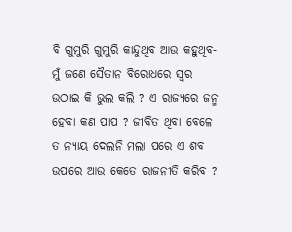ବି ଗୁମୁରି ଗୁମୁରି କାନ୍ଦୁଥିବ ଆଉ କହୁଥିବ- ମୁଁ ଜଣେ ସୈତାନ ବିରୋଧରେ ସ୍ବର ଉଠାଇ କି ଭୁଲ କଲି ? ଏ ରାଜ୍ୟରେ ଜନ୍ମ ହେବା କଣ ପାପ ? ଜୀବିତ ଥିବା ବେଳେ ତ ନ୍ୟାୟ ଦେଲନି ମଲା ପରେ ଏ ଶବ ଉପରେ ଆଉ କେତେ ରାଜନୀତି କରିବ ?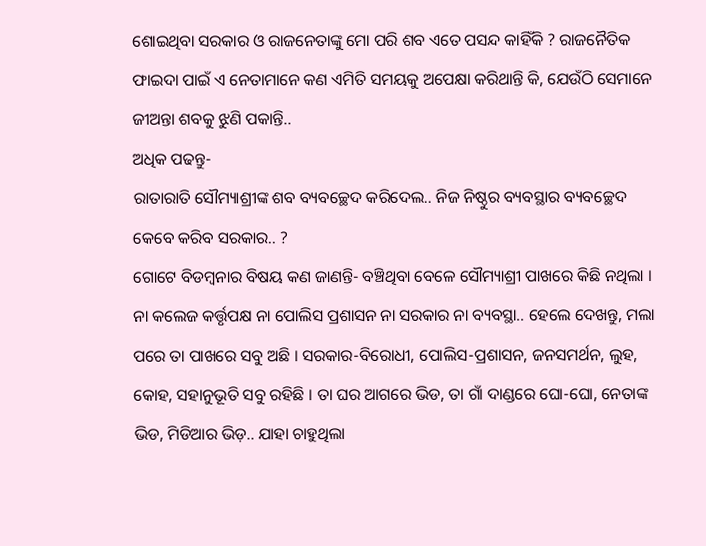ଶୋଇଥିବା ସରକାର ଓ ରାଜନେତାଙ୍କୁ ମୋ ପରି ଶବ ଏତେ ପସନ୍ଦ କାହିଁକି ? ରାଜନୈତିକ ଫାଇଦା ପାଇଁ ଏ ନେତାମାନେ କଣ ଏମିତି ସମୟକୁ ଅପେକ୍ଷା କରିଥାନ୍ତି କି, ଯେଉଁଠି ସେମାନେ ଜୀଅନ୍ତା ଶବକୁ ଝୁଣି ପକାନ୍ତି..
ଅଧିକ ପଢନ୍ତୁ-
ରାତାରାତି ସୌମ୍ୟାଶ୍ରୀଙ୍କ ଶବ ବ୍ୟବଚ୍ଛେଦ କରିଦେଲ.. ନିଜ ନିଷ୍ଠୁର ବ୍ୟବସ୍ଥାର ବ୍ୟବଚ୍ଛେଦ କେବେ କରିବ ସରକାର.. ?
ଗୋଟେ ବିଡମ୍ବନାର ବିଷୟ କଣ ଜାଣନ୍ତି- ବଞ୍ଚିଥିବା ବେଳେ ସୌମ୍ୟାଶ୍ରୀ ପାଖରେ କିଛି ନଥିଲା । ନା କଲେଜ କର୍ତ୍ତୃପକ୍ଷ ନା ପୋଲିସ ପ୍ରଶାସନ ନା ସରକାର ନା ବ୍ୟବସ୍ଥା.. ହେଲେ ଦେଖନ୍ତୁ, ମଲା ପରେ ତା ପାଖରେ ସବୁ ଅଛି । ସରକାର-ବିରୋଧୀ, ପୋଲିସ-ପ୍ରଶାସନ, ଜନସମର୍ଥନ, ଲୁହ, କୋହ, ସହାନୁଭୂତି ସବୁ ରହିଛି । ତା ଘର ଆଗରେ ଭିଡ, ତା ଗାଁ ଦାଣ୍ଡରେ ଘୋ-ଘୋ, ନେତାଙ୍କ ଭିଡ, ମିଡିଆର ଭିଡ଼.. ଯାହା ଚାହୁଥିଲା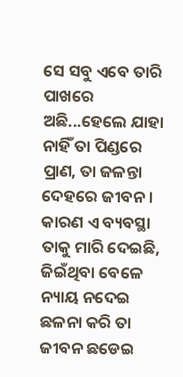ସେ ସବୁ ଏବେ ତାରି ପାଖରେ ଅଛି...ହେଲେ ଯାହା ନାହିଁ ତା ପିଣ୍ଡରେ ପ୍ରାଣ, ତା ଜଳନ୍ତା ଦେହରେ ଜୀବନ ।
କାରଣ ଏ ବ୍ୟବସ୍ଥା ତାକୁ ମାରି ଦେଇଛି, ଜିଇଁଥିବା ବେଳେ ନ୍ୟାୟ ନଦେଇ ଛଳନା କରି ତା ଜୀବନ ଛଡେଇ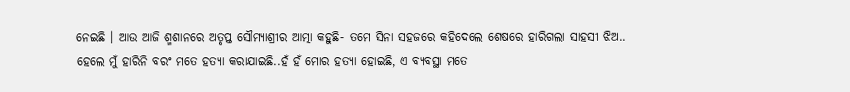ନେଇଛି । ଆଉ ଆଜି ଶ୍ମଶାନରେ ଅତୃପ୍ତ ସୌମ୍ୟାଶ୍ରୀର ଆତ୍ମା କହୁଛି- ତମେ ସିନା ସହଜରେ କହିଦେଲେ ଶେଷରେ ହାରିଗଲା ସାହସୀ ଝିଅ.. ହେଲେ ମୁଁ ହାରିନି ବରଂ ମତେ ହତ୍ୟା କରାଯାଇଛି..ହଁ ହଁ ମୋର ହତ୍ୟା ହୋଇଛି, ଏ ବ୍ୟବସ୍ଥା ମତେ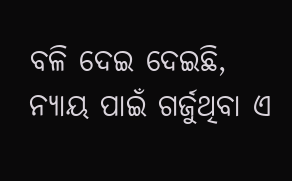ବଳି ଦେଇ ଦେଇଛି, ନ୍ୟାୟ ପାଇଁ ଗର୍ଜୁଥିବା ଏ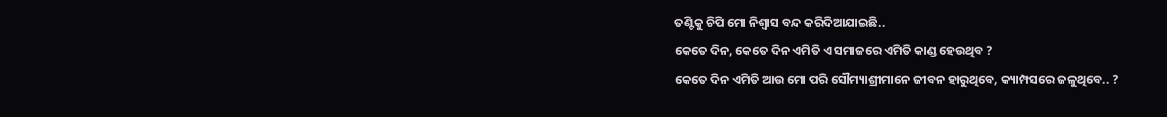ତଣ୍ଟିକୁ ଚିପି ମୋ ନିଶ୍ବାସ ବନ୍ଦ କରିଦିଆଯାଇଛି..
କେତେ ଦିନ, କେତେ ଦିନ ଏମିତି ଏ ସମାଜରେ ଏମିତି କାଣ୍ଡ ହେଉଥିବ ?
କେତେ ଦିନ ଏମିତି ଆଉ ମୋ ପରି ସୌମ୍ୟାଶ୍ରୀମାନେ ଜୀବନ ହାରୁଥିବେ, କ୍ୟାମ୍ପସରେ ଜଳୁଥିବେ.. ?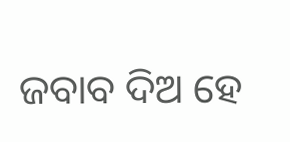ଜବାବ ଦିଅ ହେ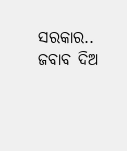ସରକାର.. ଜବାବ ଦିଅ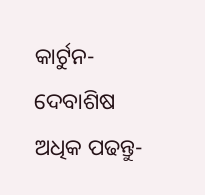କାର୍ଟୁନ- ଦେବାଶିଷ
ଅଧିକ ପଢନ୍ତୁ-